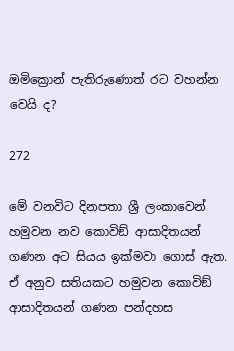ඔමික්‍රොන් පැතිරුණොත් රට වහන්න වෙයි ද?

272

මේ වනවිට දිනපතා ශ්‍රී ලංකාවෙන් හමුවන නව කොවිඞ් ආසාදිතයන් ගණන අට සියය ඉක්මවා ගොස් ඇත. ඒ අනුව සතියකට හමුවන කොවිඞ් ආසාදිතයන් ගණන පන්දහස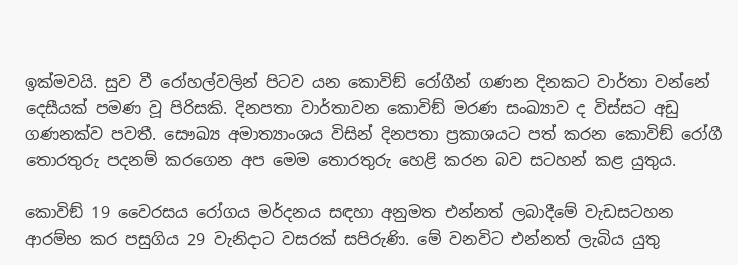ඉක්මවයි. සුව වී රෝහල්වලින් පිටව යන කොවිඞ් රෝගීන් ගණන දිනකට වාර්තා වන්නේ දෙසීයක් පමණ වූ පිරිසකි. දිනපතා වාර්තාවන කොවිඞ් මරණ සංඛ්‍යාව ද විස්සට අඩු ගණනක්ව පවතී. සෞඛ්‍ය අමාත්‍යාංශය විසින් දිනපතා ප්‍රකාශයට පත් කරන කොවිඞ් රෝගී තොරතුරු පදනම් කරගෙන අප මෙම තොරතුරු හෙළි කරන බව සටහන් කළ යුතුය.

කොවිඞ් 19 වෛරසය රෝගය මර්දනය සඳහා අනුමත එන්නත් ලබාදීමේ වැඩසටහන ආරම්භ කර පසුගිය 29 වැනිදාට වසරක් සපිරුණි. මේ වනවිට එන්නත් ලැබිය යුතු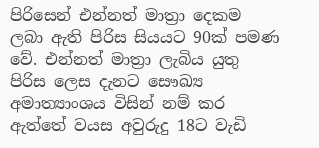පිරිසෙන් එන්නත් මාත්‍රා දෙකම ලබා ඇති පිරිස සියයට 90ක් පමණ වේ. එන්නත් මාත්‍රා ලැබිය යුතු පිරිස ලෙස දැනට සෞඛ්‍ය අමාත්‍යාංශය විසින් නම් කර ඇත්තේ වයස අවුරුදු 18ට වැඩි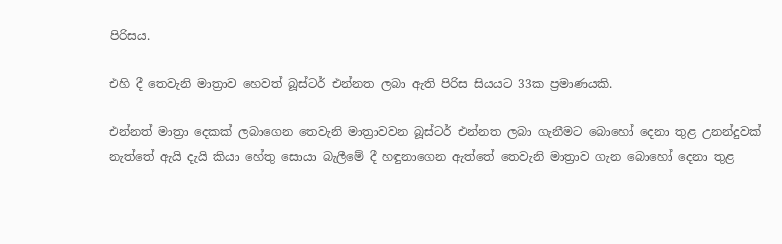පිරිසය.

එහි දී තෙවැනි මාත්‍රාව හෙවත් බූස්ටර් එන්නත ලබා ඇති පිරිස සියයට 33ක ප්‍රමාණයකි.

එන්නත් මාත්‍රා දෙකක් ලබාගෙන තෙවැනි මාත්‍රාවවන බූස්ටර් එන්නත ලබා ගැනීමට බොහෝ දෙනා තුළ උනන්දුවක් නැත්තේ ඇයි දැයි කියා හේතු සොයා බැලීමේ දී හඳුනාගෙන ඇත්තේ තෙවැනි මාත්‍රාව ගැන බොහෝ දෙනා තුළ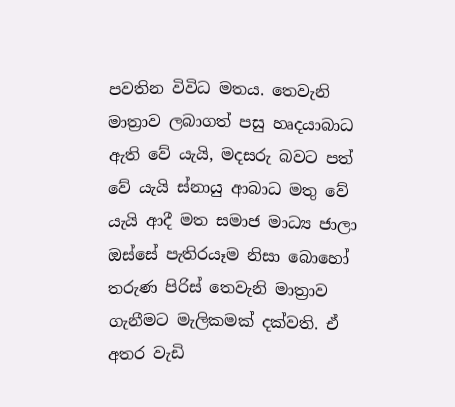පවතින විවිධ මතය. තෙවැනි මාත්‍රාව ලබාගත් පසු හෘදයාබාධ ඇති වේ යැයි, මදසරු බවට පත් වේ යැයි ස්නායු ආබාධ මතු වේ යැයි ආදී මත සමාජ මාධ්‍ය ජාලා ඔස්සේ පැතිරයෑම නිසා බොහෝ තරුණ පිරිස් තෙවැනි මාත්‍රාව ගැනීමට මැලිකමක් දක්වති. ඒ අතර වැඩි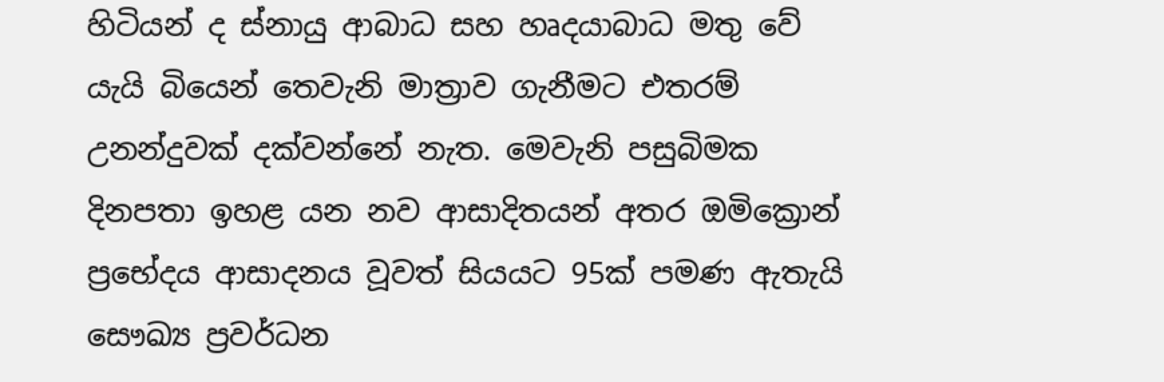හිටියන් ද ස්නායු ආබාධ සහ හෘදයාබාධ මතු වේ යැයි බියෙන් තෙවැනි මාත්‍රාව ගැනීමට එතරම් උනන්දුවක් දක්වන්නේ නැත. මෙවැනි පසුබිමක දිනපතා ඉහළ යන නව ආසාදිතයන් අතර ඔමික්‍රොන් ප්‍රභේදය ආසාදනය වූවත් සියයට 95ක් පමණ ඇතැයි සෞඛ්‍ය ප්‍රවර්ධන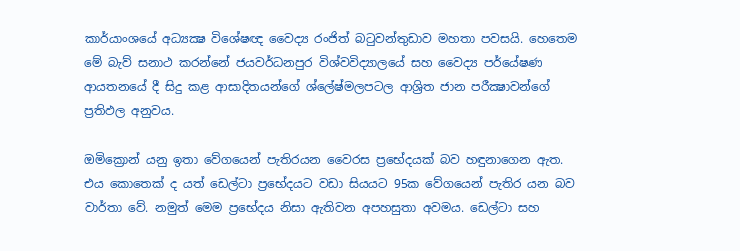කාර්යාංශයේ අධ්‍යක්‍ෂ විශේෂඥ වෛද්‍ය රංජිත් බටුවන්තුඩාව මහතා පවසයි. හෙතෙම මේ බැව් සනාථ කරන්නේ ජයවර්ධනපුර විශ්වවිද්‍යාලයේ සහ වෛද්‍ය පර්යේෂණ ආයතනයේ දී සිදු කළ ආසාදිතයන්ගේ ශ්ලේෂ්මලපටල ආශ්‍රිත ජාන පරීක්‍ෂාවන්ගේ ප්‍රතිඵල අනුවය.

ඔමික්‍රොන් යනු ඉතා වේගයෙන් පැතිරයන වෛරස ප්‍රභේදයක් බව හඳුනාගෙන ඇත. එය කොතෙක් ද යත් ඩෙල්ටා ප්‍රභේදයට වඩා සියයට 95ක වේගයෙන් පැතිර යන බව වාර්තා වේ. නමුත් මෙම ප්‍රභේදය නිසා ඇතිවන අපහසුතා අවමය. ඩෙල්ටා සහ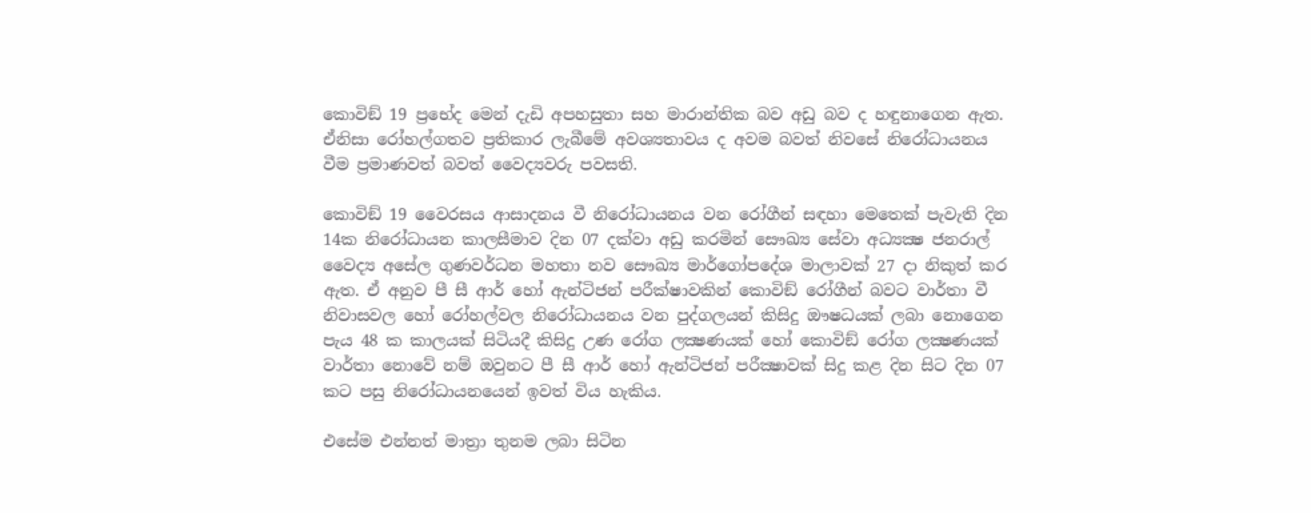කොවිඞ් 19 ප්‍රභේද මෙන් දැඩි අපහසුතා සහ මාරාන්තික බව අඩු බව ද හඳුනාගෙන ඇත. ඒනිසා රෝහල්ගතව ප්‍රතිකාර ලැබීමේ අවශ්‍යතාවය ද අවම බවත් නිවසේ නිරෝධායනය වීම ප්‍රමාණවත් බවත් වෛද්‍යවරු පවසති.

කොවිඞ් 19 වෛරසය ආසාදනය වී නිරෝධායනය වන රෝගීන් සඳහා මෙතෙක් පැවැති දින 14ක නිරෝධායන කාලසීමාව දින 07 දක්වා අඩු කරමින් සෞඛ්‍ය සේවා අධ්‍යක්‍ෂ ජනරාල් වෛද්‍ය අසේල ගුණවර්ධන මහතා නව සෞඛ්‍ය මාර්ගෝපදේශ මාලාවක් 27 දා නිකුත් කර ඇත. ඒ අනුව පී සී ආර් හෝ ඇන්ටිජන් පරීක්ෂාවකින් කොවිඞ් රෝගීන් බවට වාර්තා වී නිවාසවල හෝ රෝහල්වල නිරෝධායනය වන පුද්ගලයන් කිසිදු ඖෂධයක් ලබා නොගෙන පැය 48 ක කාලයක් සිටියදී කිසිදු උණ රෝග ලක්‍ෂණයක් හෝ කොවිඞ් රෝග ලක්‍ෂණයක් වාර්තා නොවේ නම් ඔවුනට පී සී ආර් හෝ ඇන්ටිජන් පරීක්‍ෂාවක් සිදු කළ දින සිට දින 07 කට පසු නිරෝධායනයෙන් ඉවත් විය හැකිය.

එසේම එන්නත් මාත්‍රා තුනම ලබා සිටින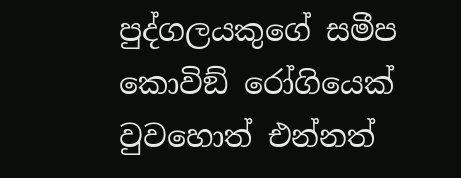පුද්ගලයකුගේ සමීප කොවිඞ් රෝගියෙක් වුවහොත් එන්නත්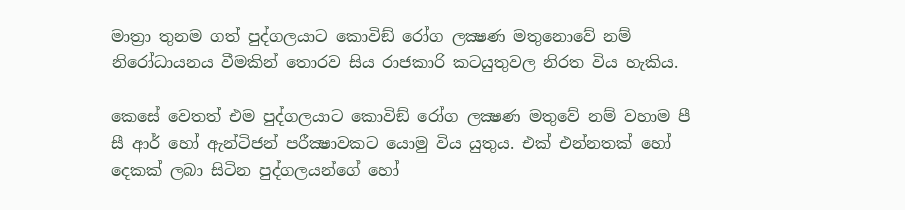මාත්‍රා තුනම ගත් පුද්ගලයාට කොවිඞ් රෝග ලක්‍ෂණ මතුනොවේ නම් නිරෝධායනය වීමකින් තොරව සිය රාජකාරි කටයුතුවල නිරත විය හැකිය.

කෙසේ වෙතත් එම පුද්ගලයාට කොවිඞ් රෝග ලක්‍ෂණ මතුවේ නම් වහාම පී සී ආර් හෝ ඇන්ටිජන් පරීක්‍ෂාවකට යොමු විය යුතුය. එක් එන්නතක් හෝ දෙකක් ලබා සිටින පුද්ගලයන්ගේ හෝ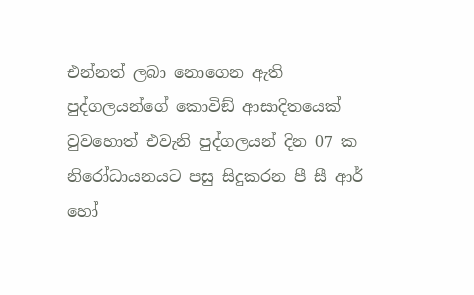එන්නත් ලබා නොගෙන ඇති පුද්ගලයන්ගේ කොවිඞ් ආසාදිතයෙක් වුවහොත් එවැනි පුද්ගලයන් දින 07 ක නිරෝධායනයට පසු සිදුකරන පී සී ආර් හෝ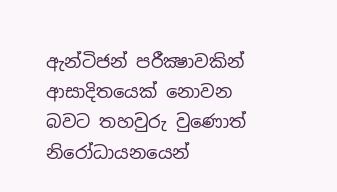ඇන්ටිජන් පරීක්‍ෂාවකින් ආසාදිතයෙක් නොවන බවට තහවුරු වුණොත් නිරෝධායනයෙන්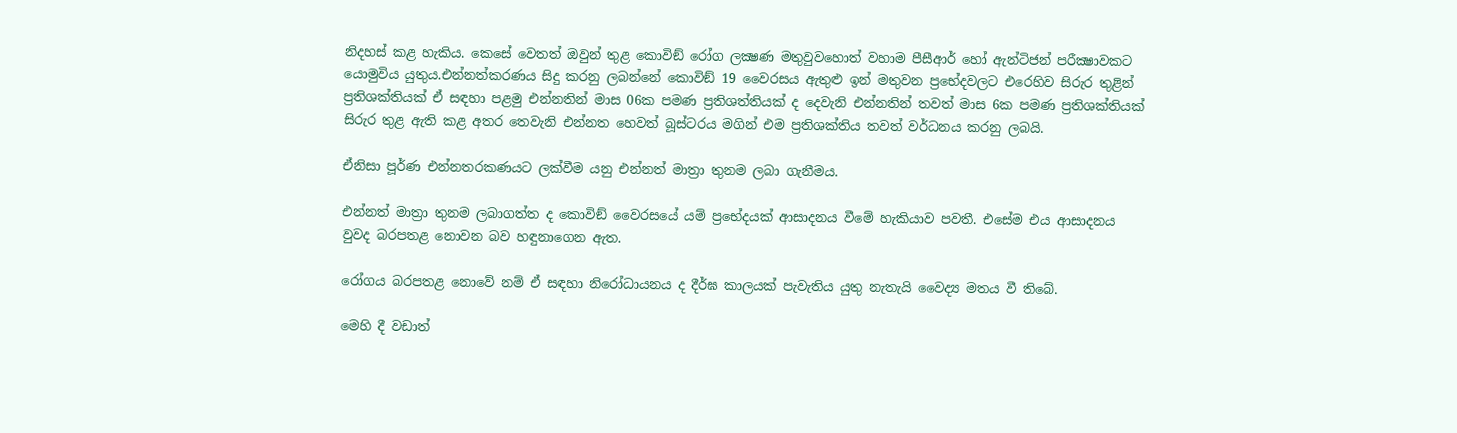නිදහස් කළ හැකිය. කෙසේ වෙතත් ඔවුන් තුළ කොවිඞ් රෝග ලක්‍ෂණ මතුවුවහොත් වහාම පීසීආර් හෝ ඇන්ටිජන් පරීක්‍ෂාවකට යොමුවිය යුතුය.එන්නත්කරණය සිදු කරනු ලබන්නේ කොවිඞ් 19 වෛරසය ඇතුළු ඉන් මතුවන ප්‍රභේදවලට එරෙහිව සිරුර තුළින් ප්‍රතිශක්තියක් ඒ සඳහා පළමු එන්නතින් මාස 06ක පමණ ප්‍රතිශත්තියක් ද දෙවැනි එන්නතින් තවත් මාස 6ක පමණ ප්‍රතිශක්තියක් සිරුර තුළ ඇති කළ අතර තෙවැනි එන්නත හෙවත් බූස්ටරය මගින් එම ප්‍රතිශක්තිය තවත් වර්ධනය කරනු ලබයි.

ඒනිසා පූර්ණ එන්නතරකණයට ලක්වීම යනු එන්නත් මාත්‍රා තුනම ලබා ගැනීමය.

එන්නත් මාත්‍රා තුනම ලබාගත්ත ද කොවිඞ් වෛරසයේ යම් ප්‍රභේදයක් ආසාදනය වීමේ හැකියාව පවතී. එසේම එය ආසාදනය වුවද බරපතළ නොවන බව හඳුනාගෙන ඇත.

රෝගය බරපතළ නොවේ නම් ඒ සඳහා නිරෝධායනය ද දීර්ඝ කාලයක් පැවැතිය යුතු නැතැයි වෛද්‍ය මතය වී තිබේ.

මෙහි දී වඩාත්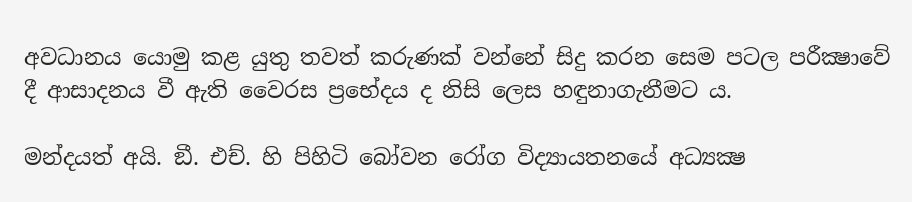අවධානය යොමු කළ යුතු තවත් කරුණක් වන්නේ සිදු කරන සෙම පටල පරීක්‍ෂාවේ දී ආසාදනය වී ඇති වෛරස ප්‍රභේදය ද නිසි ලෙස හඳුනාගැනීමට ය.

මන්දයත් අයි. ඞී. එච්. හි පිහිටි බෝවන රෝග විද්‍යායතනයේ අධ්‍යක්‍ෂ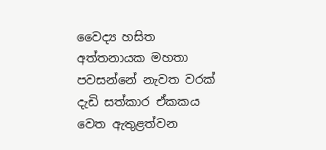වෛද්‍ය හසිත අත්තනායක මහතා පවසන්නේ නැවත වරක් දැඩි සත්කාර ඒකකය වෙත ඇතුළත්වන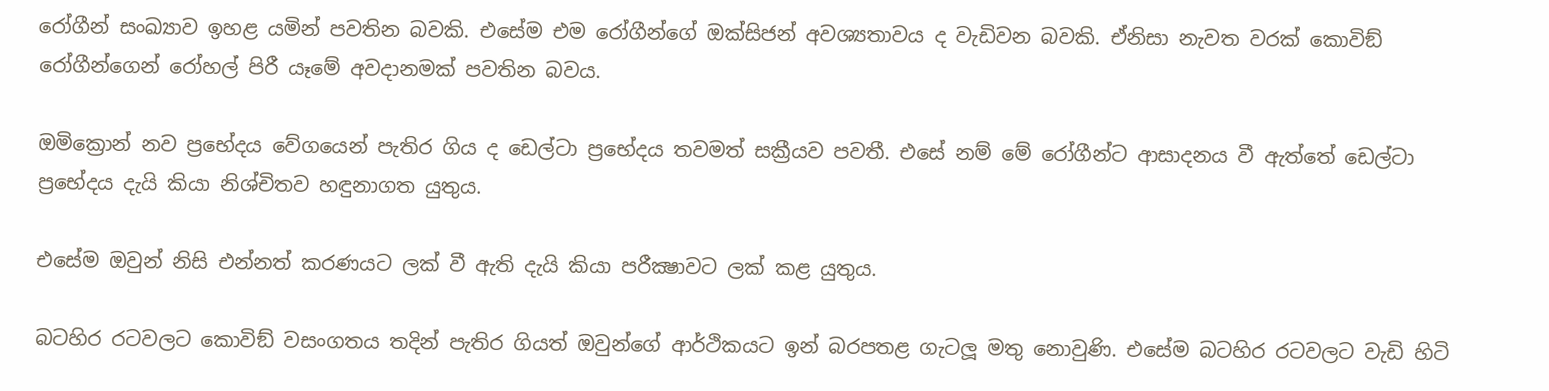රෝගීන් සංඛ්‍යාව ඉහළ යමින් පවතින බවකි. එසේම එම රෝගීන්ගේ ඔක්සිජන් අවශ්‍යතාවය ද වැඩිවන බවකි. ඒනිසා නැවත වරක් කොවිඞ් රෝගීන්ගෙන් රෝහල් පිරී යෑමේ අවදානමක් පවතින බවය.

ඔමික්‍රොන් නව ප්‍රභේදය වේගයෙන් පැතිර ගිය ද ඩෙල්ටා ප්‍රභේදය තවමත් සක්‍රීයව පවතී. එසේ නම් මේ රෝගීන්ට ආසාදනය වී ඇත්තේ ඩෙල්ටා ප්‍රභේදය දැයි කියා නිශ්චිතව හඳුනාගත යුතුය.

එසේම ඔවුන් නිසි එන්නත් කරණයට ලක් වී ඇති දැයි කියා පරීක්‍ෂාවට ලක් කළ යුතුය.

බටහිර රටවලට කොවිඞ් වසංගතය තදින් පැතිර ගියත් ඔවුන්ගේ ආර්ථිකයට ඉන් බරපතළ ගැටලූ මතු නොවුණි. එසේම බටහිර රටවලට වැඩි හිටි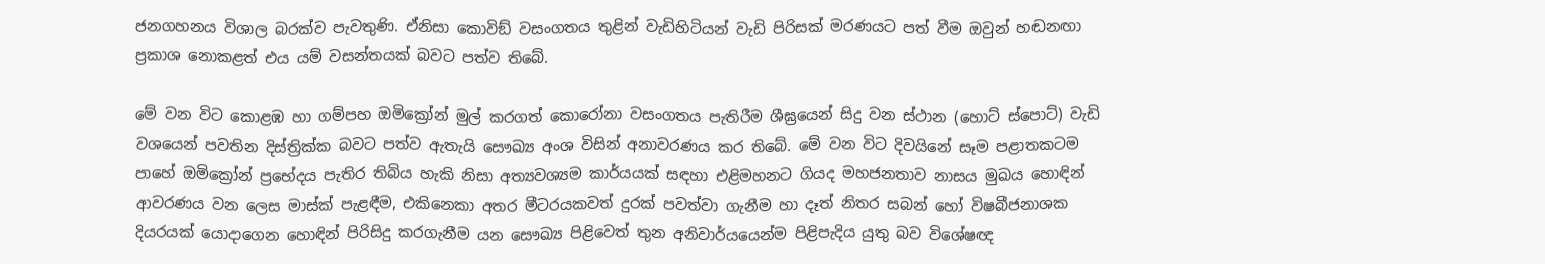ජනගහනය විශාල බරක්ව පැවතුණි. ඒනිසා කොවිඞ් වසංගතය තුළින් වැඩිහිටියන් වැඩි පිරිසක් මරණයට පත් වීම ඔවුන් හඬනඟා ප්‍රකාශ නොකළත් එය යම් වසන්තයක් බවට පත්ව තිබේ.

මේ වන විට කොළඹ හා ගම්පහ ඔමික්‍රෝන් මුල් කරගත් කොරෝනා වසංගතය පැතිරීම ශීඝ්‍රයෙන් සිදු වන ස්ථාන (හොට් ස්පොට්) වැඩි වශයෙන් පවතින දිස්ත්‍රික්ක බවට පත්ව ඇතැයි සෞඛ්‍ය අංශ විසින් අනාවරණය කර තිබේ. මේ වන විට දිවයිනේ සෑම පළාතකටම පාහේ ඔමික්‍රෝන් ප්‍රභේදය පැතිර තිබිය හැකි නිසා අත්‍යවශ්‍යම කාර්යයක් සඳහා එළිමහනට ගියද මහජනතාව නාසය මුඛය හොඳින් ආවරණය වන ලෙස මාස්ක් පැළඳීම, එකිනෙකා අතර මීටරයකවත් දුරක් පවත්වා ගැනීම හා දෑත් නිතර සබන් හෝ විෂබීජනාශක දියරයක් යොදාගෙන හොඳින් පිරිසිදු කරගැනීම යන සෞඛ්‍ය පිළිවෙත් තුන අනිවාර්යයෙන්ම පිළිපැදිය යුතු බව විශේෂඥ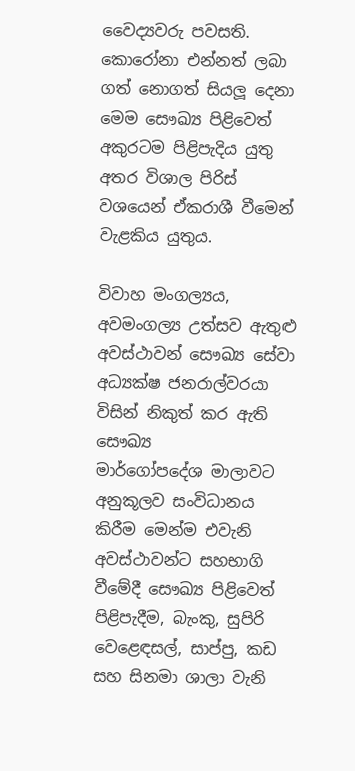වෛද්‍යවරු පවසති. කොරෝනා එන්නත් ලබා ගත් නොගත් සියලූ දෙනා මෙම සෞඛ්‍ය පිළිවෙත් අකුරටම පිළිපැදිය යුතු අතර විශාල පිරිස් වශයෙන් ඒකරාශී වීමෙන් වැළකිය යුතුය.

විවාහ මංගල්‍යය, අවමංගල්‍ය උත්සව ඇතුළු අවස්ථාවන් සෞඛ්‍ය සේවා අධ්‍යක්ෂ ජනරාල්වරයා විසින් නිකුත් කර ඇති සෞඛ්‍ය
මාර්ගෝපදේශ මාලාවට අනුකූලව සංවිධානය කිරීම මෙන්ම එවැනි අවස්ථාවන්ට සහභාගි වීමේදී සෞඛ්‍ය පිළිවෙත් පිළිපැදීම, බැංකු, සුපිරි වෙළෙඳසල්, සාප්පු, කඩ සහ සිනමා ශාලා වැනි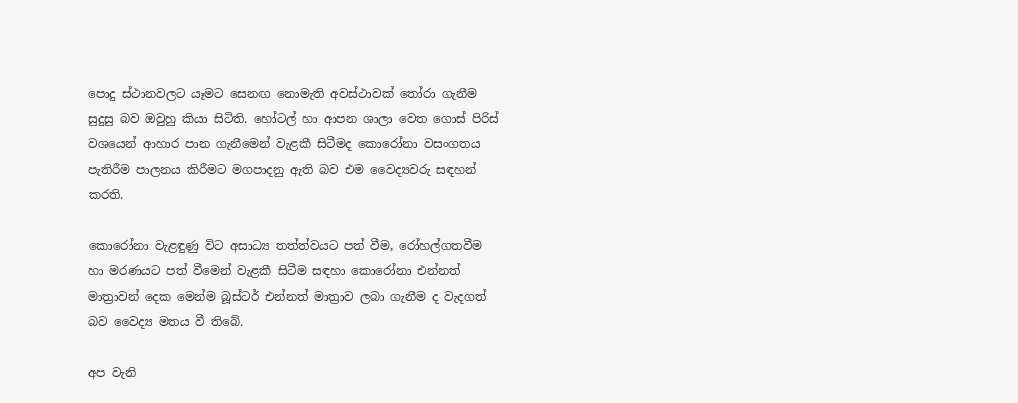පොදු ස්ථානවලට යෑමට සෙනඟ නොමැති අවස්ථාවක් තෝරා ගැනීම සුදුසු බව ඔවුහු කියා සිටිති. හෝටල් හා ආපන ශාලා වෙත ගොස් පිරිස් වශයෙන් ආහාර පාන ගැනීමෙන් වැළකී සිටීමද කොරෝනා වසංගතය පැතිරීම පාලනය කිරීමට මගපාදනු ඇති බව එම වෛද්‍යවරු සඳහන් කරති.

කොරෝනා වැළඳුණු විට අසාධ්‍ය තත්ත්වයට පත් වීම, රෝහල්ගතවීම හා මරණයට පත් වීමෙන් වැළකී සිටීම සඳහා කොරෝනා එන්නත් මාත්‍රාවන් දෙක මෙන්ම බූස්ටර් එන්නත් මාත්‍රාව ලබා ගැනීම ද වැදගත් බව වෛද්‍ය මතය වී තිබේ.

අප වැනි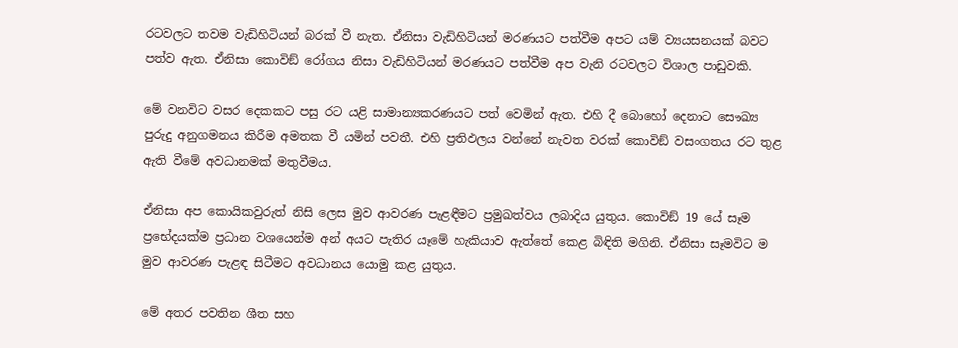රටවලට තවම වැඩිහිටියන් බරක් වී නැත. ඒනිසා වැඩිහිටියන් මරණයට පත්වීම අපට යම් ව්‍යයසනයක් බවට පත්ව ඇත. ඒනිසා කොවිඞ් රෝගය නිසා වැඩිහිටියන් මරණයට පත්වීම අප වැනි රටවලට විශාල පාඩුවකි.

මේ වනවිට වසර දෙකකට පසු රට යළි සාමාන්‍යකරණයට පත් වෙමින් ඇත. එහි දී බොහෝ දෙනාට සෞඛ්‍ය පුරුදු අනුගමනය කිරීම අමතක වී යමින් පවතී. එහි ප්‍රතිඵලය වන්නේ නැවත වරක් කොවිඞ් වසංගතය රට තුළ ඇති වීමේ අවධානමක් මතුවීමය.

ඒනිසා අප කොයිකවුරුත් නිසි ලෙස මුව ආවරණ පැළඳීමට ප්‍රමුඛත්වය ලබාදිය යුතුය. කොවිඞ් 19 යේ සෑම ප්‍රභේදයක්ම ප්‍රධාන වශයෙන්ම අන් අයට පැතිර යෑමේ හැකියාව ඇත්තේ කෙළ බිඳිති මගිනි. ඒනිසා සෑමවිට ම මුව ආවරණ පැළඳ සිටීමට අවධානය යොමු කළ යුතුය.

මේ අතර පවතින ශීත සහ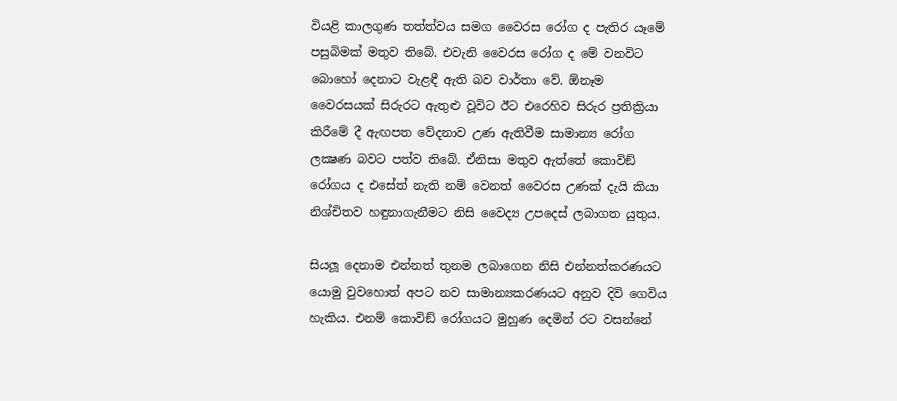වියළි කාලගුණ තත්ත්වය සමග වෛරස රෝග ද පැතිර යෑමේ පසුබිමක් මතුව තිබේ. එවැනි වෛරස රෝග ද මේ වනවිට බොහෝ දෙනාට වැළඳී ඇති බව වාර්තා වේ. ඕනෑම වෛරසයක් සිරුරට ඇතුළු වූවිට ඊට එරෙහිව සිරුර ප්‍රතික්‍රියා කිරීමේ දී ඇඟපත වේදනාව උණ ඇතිවීම සාමාන්‍ය රෝග ලක්‍ෂණ බවට පත්ව තිබේ. ඒනිසා මතුව ඇත්තේ කොවිඞ් රෝගය ද එසේත් නැති නම් වෙනත් වෛරස උණක් දැයි කියා නිශ්චිතව හඳුනාගැනීමට නිසි වෛද්‍ය උපදෙස් ලබාගත යුතුය.

සියලූ දෙනාම එන්නත් තුනම ලබාගෙන නිසි එන්නත්කරණයට යොමු වුවහොත් අපට නව සාමාන්‍යකරණයට අනුව දිවි ගෙවිය හැකිය. එනම් කොවිඞ් රෝගයට මුහුණ දෙමින් රට වසන්නේ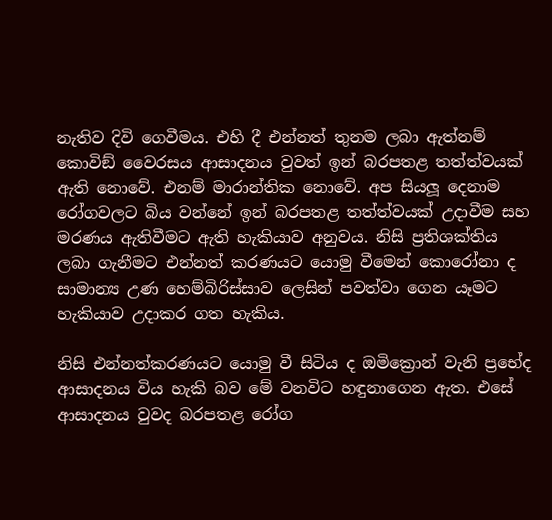නැතිව දිවි ගෙවීමය. එහි දී එන්නත් තුනම ලබා ඇත්නම් කොවිඞ් වෛරසය ආසාදනය වුවත් ඉන් බරපතළ තත්ත්වයක් ඇති නොවේ. එනම් මාරාන්තික නොවේ. අප සියලූ දෙනාම රෝගවලට බිය වන්නේ ඉන් බරපතළ තත්ත්වයක් උදාවීම සහ මරණය ඇතිවීමට ඇති හැකියාව අනුවය. නිසි ප්‍රතිශක්තිය ලබා ගැනීමට එන්නත් කරණයට යොමු වීමෙන් කොරෝනා ද සාමාන්‍ය උණ හෙම්බිරිස්සාව ලෙසින් පවත්වා ගෙන යෑමට හැකියාව උදාකර ගත හැකිය.

නිසි එන්නත්කරණයට යොමු වී සිටිය ද ඔමික්‍රොන් වැනි ප්‍රභේද ආසාදනය විය හැකි බව මේ වනවිට හඳුනාගෙන ඇත. එසේ ආසාදනය වුවද බරපතළ රෝග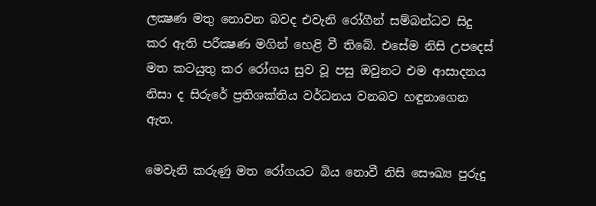ලක්‍ෂණ මතු නොවන බවද එවැනි රෝගීන් සම්බන්ධව සිදු කර ඇති පරීක්‍ෂණ මගින් හෙළි වී තිබේ. එසේම නිසි උපදෙස් මත කටයුතු කර රෝගය සුව වූ පසු ඔවුනට එම ආසාදනය නිසා ද සිරුරේ ප්‍රතිශක්තිය වර්ධනය වනබව හඳුනාගෙන ඇත.

මෙවැනි කරුණු මත රෝගයට බිය නොවී නිසි සෞඛ්‍ය පුරුදු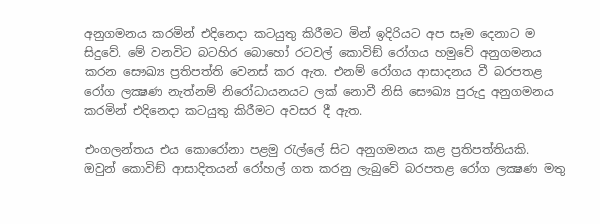අනුගමනය කරමින් එදිනෙදා කටයුතු කිරීමට මින් ඉදිරියට අප සෑම දෙනාට ම සිදුවේ. මේ වනවිට බටහිර බොහෝ රටවල් කොවිඞ් රෝගය හමුවේ අනුගමනය කරන සෞඛ්‍ය ප්‍රතිපත්ති වෙනස් කර ඇත. එනම් රෝගය ආසාදනය වී බරපතළ රෝග ලක්‍ෂණ නැත්නම් නිරෝධායනයට ලක් නොවී නිසි සෞඛ්‍ය පුරුදු අනුගමනය කරමින් එදිනෙදා කටයුතු කිරීමට අවසර දී ඇත.

එංගලන්තය එය කොරෝනා පළමු රැල්ලේ සිට අනුගමනය කළ ප්‍රතිපත්තියකි. ඔවුන් කොවිඞ් ආසාදිතයන් රෝහල් ගත කරනු ලැබුවේ බරපතළ රෝග ලක්‍ෂණ මතු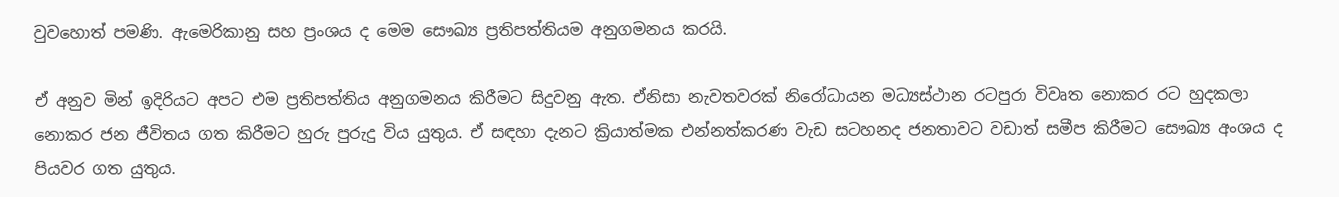වුවහොත් පමණි. ඇමෙරිකානු සහ ප්‍රංශය ද මෙම සෞඛ්‍ය ප්‍රතිපත්තියම අනුගමනය කරයි.

ඒ අනුව මින් ඉදිරියට අපට එම ප්‍රතිපත්තිය අනුගමනය කිරීමට සිදුවනු ඇත. ඒනිසා නැවතවරක් නිරෝධායන මධ්‍යස්ථාන රටපුරා විවෘත නොකර රට හුදකලා නොකර ජන ජීවිතය ගත කිරීමට හුරු පුරුදු විය යුතුය. ඒ සඳහා දැනට ක්‍රියාත්මක එන්නත්කරණ වැඩ සටහනද ජනතාවට වඩාත් සමීප කිරීමට සෞඛ්‍ය අංශය ද පියවර ගත යුතුය.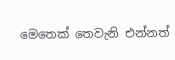මෙතෙක් තෙවැනි එන්නත්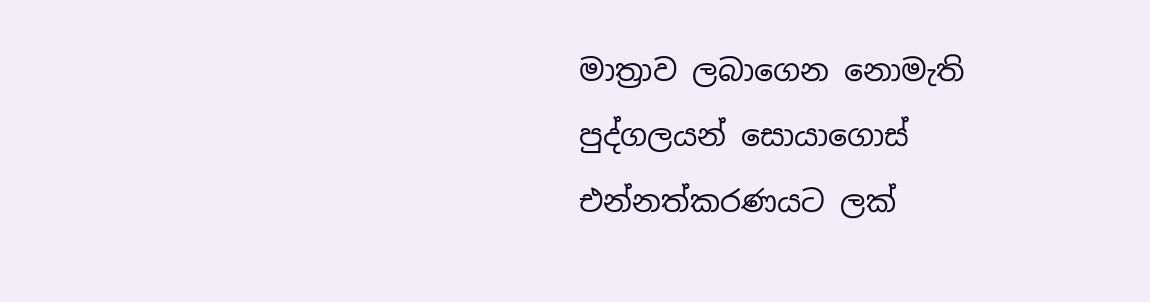මාත්‍රාව ලබාගෙන නොමැති පුද්ගලයන් සොයාගොස් එන්නත්කරණයට ලක්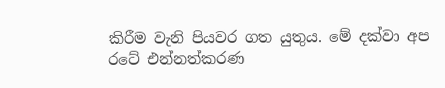කිරීම වැනි පියවර ගත යුතුය. මේ දක්වා අප රටේ එන්නත්කරණ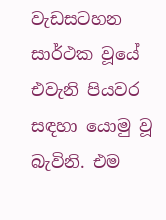වැඩසටහන සාර්ථක වූයේ එවැනි පියවර සඳහා යොමු වූ බැවිනි. එම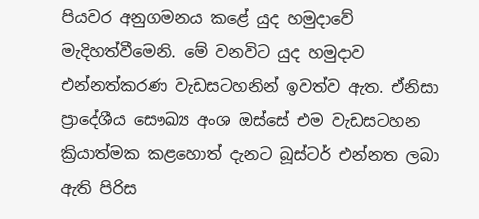පියවර අනුගමනය කළේ යුද හමුදාවේ මැදිහත්වීමෙනි. මේ වනවිට යුද හමුදාව එන්නත්කරණ වැඩසටහනින් ඉවත්ව ඇත. ඒනිසා ප්‍රාදේශීය සෞඛ්‍ය අංශ ඔස්සේ එම වැඩසටහන ක්‍රියාත්මක කළහොත් දැනට බූස්ටර් එන්නත ලබා ඇති පිරිස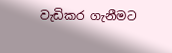වැඩිකර ගැනීමට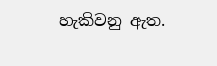හැකිවනු ඇත.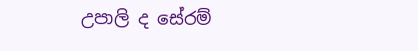උපාලි ද සේරම්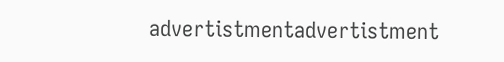advertistmentadvertistment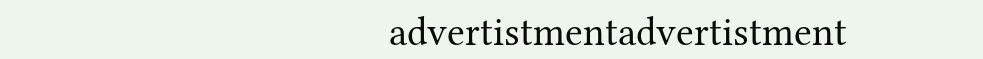advertistmentadvertistment